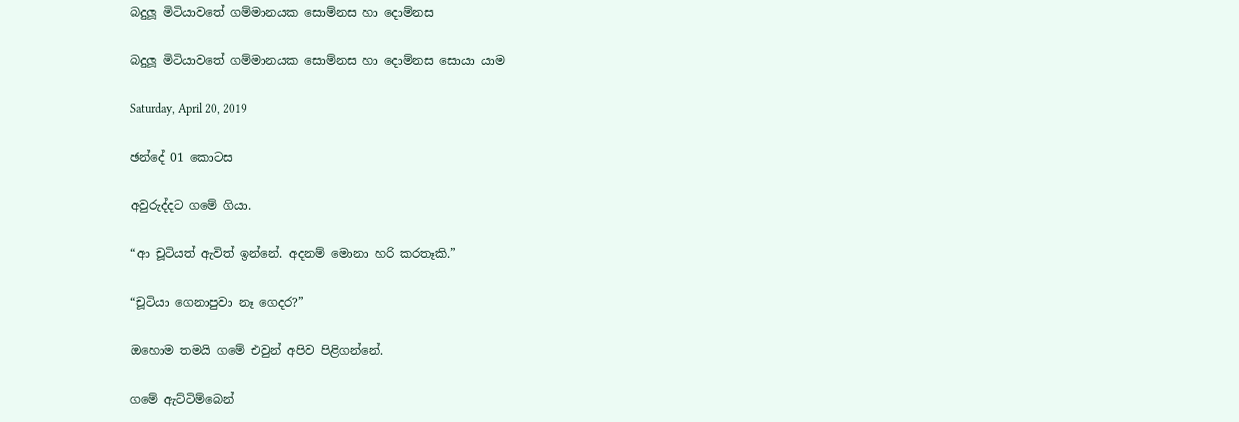බදුලූ මිටියාවතේ ගම්මානයක සොම්නස හා දොම්නස

බදුලූ මිටියාවතේ ගම්මානයක සොම්නස හා දොම්නස සොයා යාම

Saturday, April 20, 2019

ඡන්දේ 01 කොටස

අවුරුද්දට ගමේ ගියා.

“ආ චූටියත් ඇවිත් ඉන්නේ. අදනම් මොනා හරි කරතෑකි.”

“චූටියා ගෙනාපුවා නෑ ගෙදර?”

ඔහොම තමයි ගමේ එවුන් අපිව පිළිගන්නේ.

ගමේ ඇට්ටිම්බෙන්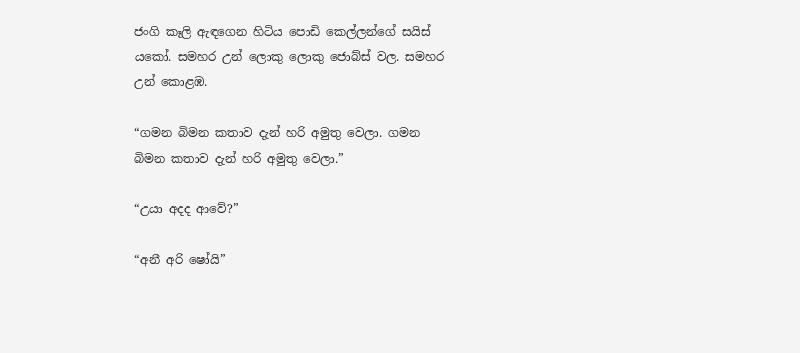ජංගි කෑලි ඇඳගෙන හිටිය පොඩි කෙල්ලන්ගේ සයිස් යකෝ. සමහර උන් ලොකු ලොකු ජොබ්ස් වල. සමහර උන් කොළඹ.

“ගමන බිමන කතාව දැන් හරි අමුතු වෙලා. ගමන බිමන කතාව දැන් හරි අමුතු වෙලා.”

“උයා අදද ආවේ?”

“අනී අරි ෂෝයි”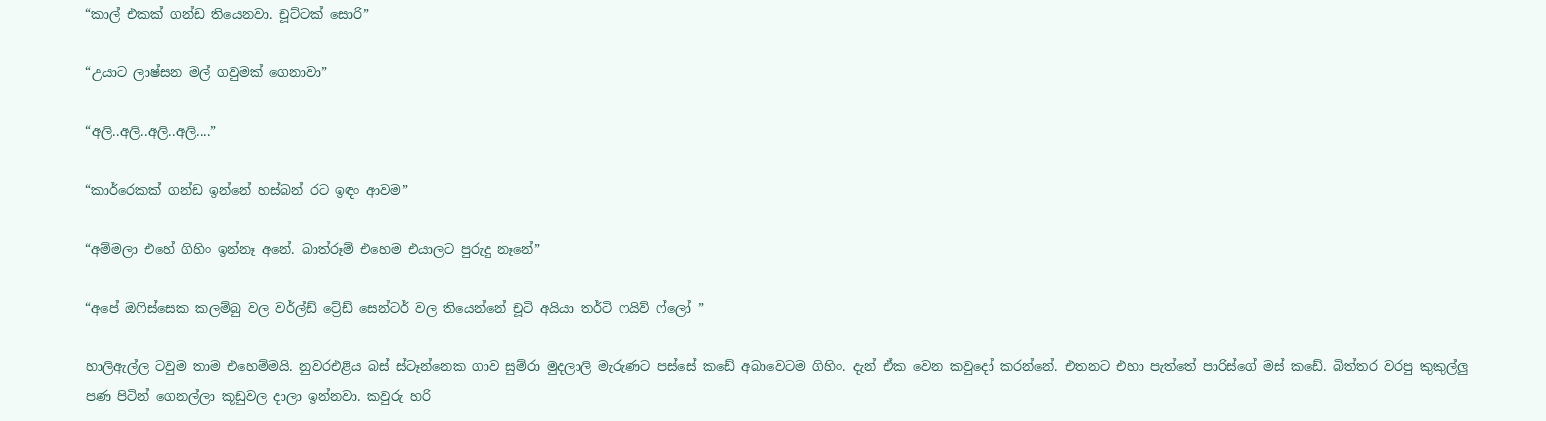“කාල් එකක් ගන්ඩ තියෙනවා. චූට්ටක් සොරි”

“උයාට ලාෂ්සන මල් ගවුමක් ගෙනාවා”

“අලි..අලි..අලි..අලි....”

“කාර්රෙකක් ගන්ඩ ඉන්නේ හස්බන් රට ඉඳං ආවම”

“අම්මලා එහේ ගිහිං ඉන්නෑ අනේ. බාත්රූම් එහෙම එයාලට පුරුදු නෑනේ”

“අපේ ඔෆිස්සෙක කලම්බු වල වර්ල්ඩ් ට්‍රේඩ් සෙන්ටර් වල තියෙන්නේ චූටි අයියා තර්ටි ෆයිව් ෆ්ලෝ ”

හාලිඇල්ල ටවුම තාම එහෙම්මයි. නුවරඑළිය බස් ස්ටෑන්නෙක ගාව සුම්රා මුදලාලි මැරුණට පස්සේ කඩේ අබාවෙටම ගිහිං. දැන් ඒක වෙන කවුදෝ කරන්නේ. එතනට එහා පැත්තේ පාරිස්ගේ මස් කඩේ. බිත්තර වරපු කුකුල්ලු පණ පිටින් ගෙනල්ලා කූඩුවල දාලා ඉන්නවා. කවුරු හරි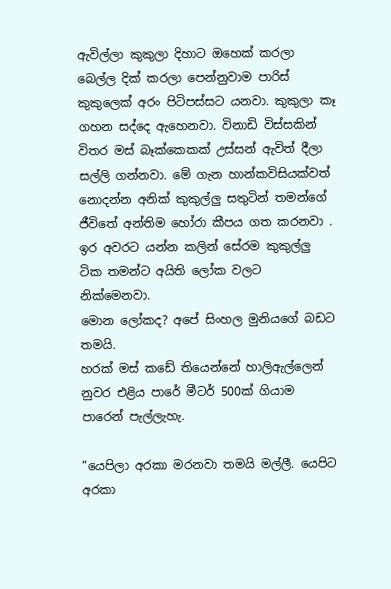ඇවිල්ලා කුකුලා දිහාට ඔහෙක් කරලා බෙල්ල දික් කරලා පෙන්නුවාම පාරිස් කුකුලෙක් අරං පිටිපස්සට යනවා. කුකුලා කෑ ගහන සද්දෙ ඇහෙනවා. විනාඩි විස්සකින් විතර මස් බෑක්කෙකක් උස්සන් ඇවිත් දීලා සල්ලි ගන්නවා. මේ ගැන හාන්කවිසියක්වත් නොදන්න අනික් කුකුල්ලු සතුටින් තමන්ගේ ජීවිතේ අන්තිම හෝරා කීපය ගත කරනවා . ඉර අවරට යන්න කලින් සේරම කුකුල්ලු ටික තමන්ට අයිති ලෝක වලට නික්මෙනවා.
මොන ලෝකද? අපේ සිංහල මුනියගේ බඩට තමයි.
හරක් මස් කඩේ තියෙන්නේ හාලිඇල්ලෙන් නුවර එළිය පාරේ මීටර් 500ක් ගියාම පාරෙන් පැල්ලැහැ.

“යෙපිලා අරකා මරනවා තමයි මල්ලී. යෙපිට අරකා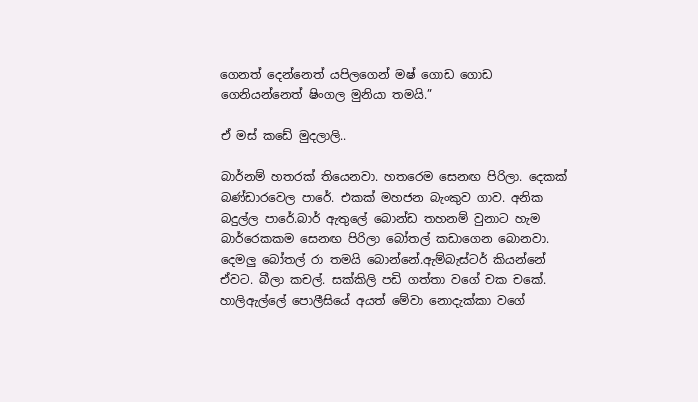ගෙනත් දෙන්නෙත් යපිලගෙන් මෂ් ගොඩ ගොඩ ගෙනියන්නෙත් ෂිංගල මුනියා තමයි.”

ඒ මස් කඩේ මුදලාලි..

බාර්නම් හතරක් තියෙනවා. හතරෙම සෙනඟ පිරිලා. දෙකක් බණ්ඩාරවෙල පාරේ. එකක් මහජන බැංකුව ගාව. අනික බදුල්ල පාරේ.බාර් ඇතුලේ බොන්ඩ තහනම් වුනාට හැම බාර්රෙකකම සෙනඟ පිරිලා බෝතල් කඩාගෙන බොනවා. දෙමලු බෝතල් රා තමයි බොන්නේ.ඇම්බැස්ටර් කියන්නේ ඒවට. බීලා කචල්. සක්කිලි පඩි ගත්තා වගේ චක චකේ. හාලිඇල්ලේ පොලීසියේ අයත් මේවා නොදැක්කා වගේ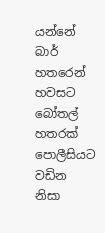යන්නේ බාර් හතරෙන් හවසට බෝතල් හතරක් පොලීසියට වඩින නිසා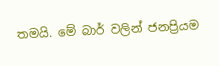තමයි. මේ බාර් වලින් ජනප්‍රියම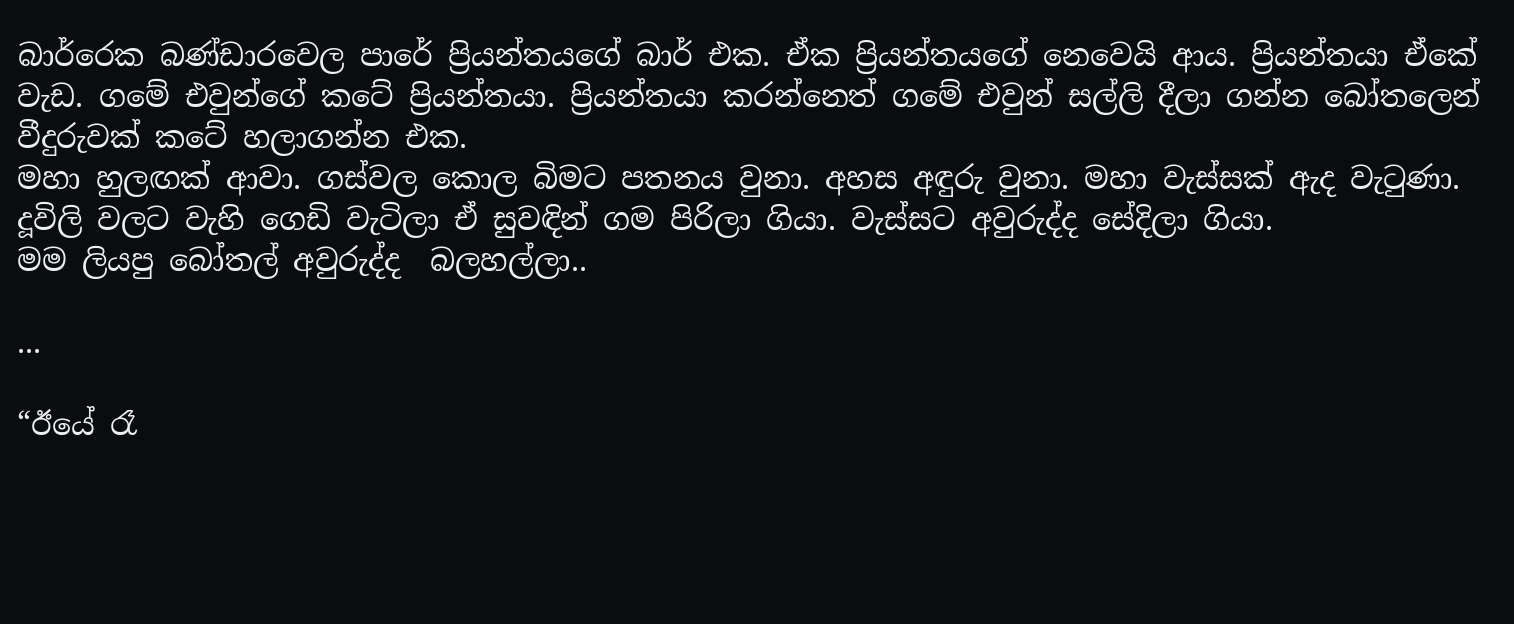බාර්රෙක බණ්ඩාරවෙල පාරේ ප්‍රියන්තයගේ බාර් එක. ඒක ප්‍රියන්තයගේ නෙවෙයි ආය. ප්‍රියන්තයා ඒකේ වැඩ. ගමේ එවුන්ගේ කටේ ප්‍රියන්තයා. ප්‍රියන්තයා කරන්නෙත් ගමේ එවුන් සල්ලි දීලා ගන්න බෝතලෙන් වීදුරුවක් කටේ හලාගන්න එක.
මහා හුලඟක් ආවා. ගස්වල කොල බිමට පතනය වුනා. අහස අඳුරු වුනා. මහා වැස්සක් ඇද වැටුණා. දූවිලි වලට වැහි ගෙඩි වැටිලා ඒ සුවඳින් ගම පිරිලා ගියා. වැස්සට අවුරුද්ද සේදිලා ගියා.
මම ලියපු බෝතල් අවුරුද්ද  බලහල්ලා..

...

“ඊයේ රෑ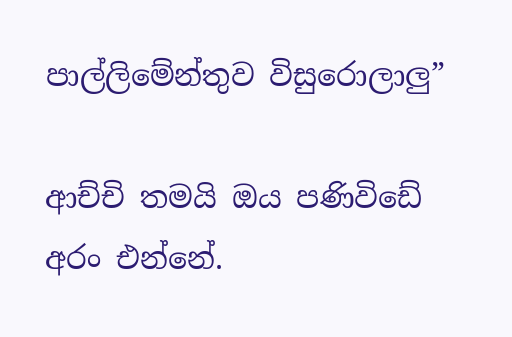පාල්ලිමේන්තුව විසුරොලාලු”

ආච්චි තමයි ඔය පණිවිඩේ අරං එන්නේ.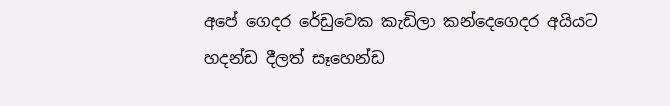අපේ ගෙදර රේඩුවෙක කැඩිලා කන්දෙගෙදර අයියට හදන්ඩ දීලත් සෑහෙන්ඩ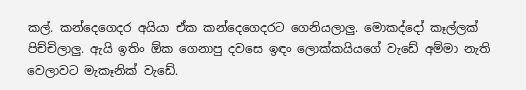කල්. කන්දෙගෙදර අයියා ඒක කන්දෙගෙදරට ගෙනියලාලු. මොකද්දෝ කෑල්ලක් පිච්චිලාලු. ඇයි ඉතිං ඕක ගෙනාපු දවසෙ ඉඳං ලොක්කයියගේ වැඩේ අම්මා නැති වෙලාවට මැකෑනික් වැඩේ.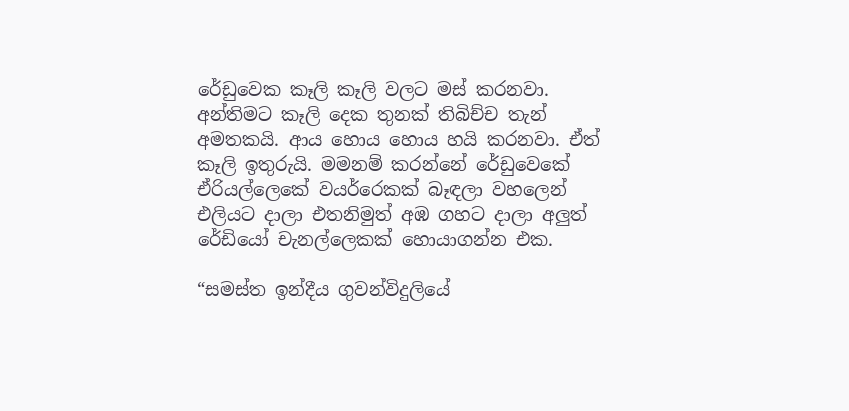රේඩුවෙක කෑලි කෑලි වලට මස් කරනවා. අන්තිමට කෑලි දෙක තුනක් තිබිච්ච තැන් අමතකයි. ආය හොය හොය හයි කරනවා. ඒත් කෑලි ඉතුරුයි. මමනම් කරන්නේ රේඩුවෙකේ ඒරියල්ලෙකේ වයර්රෙකක් බෑඳලා වහලෙන් එලියට දාලා එතනිමුත් අඹ ගහට දාලා අලුත් රේඩියෝ චැනල්ලෙකක් හොයාගන්න එක.

“සමස්ත ඉන්දීය ගුවන්විදුලියේ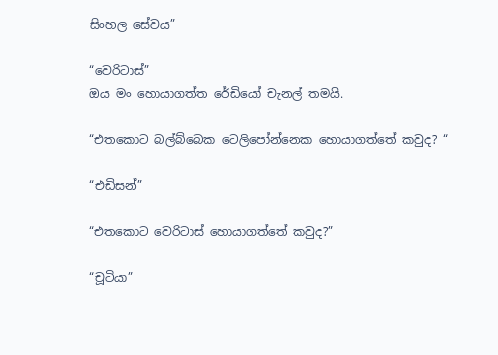සිංහල සේවය”

“වෙරිටාස්”
ඔය මං හොයාගත්ත රේඩියෝ චැනල් තමයි.

“එතකොට බල්බ්බෙක ටෙලිපෝන්නෙක හොයාගත්තේ කවුද? “

“එඩිසන්”

“එතකොට වෙරිටාස් හොයාගත්තේ කවුද?”

“චූටියා”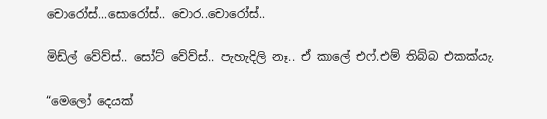චොරෝස්...සොරෝස්.. චොර..චොරෝස්..

මිඩ්ල් වේව්ස්.. සෝට් වේව්ස්.. පැහැදිලි නෑ.. ඒ කාලේ එෆ්.එම් තිබ්බ එකක්යැ.

“මෙලෝ දෙයක්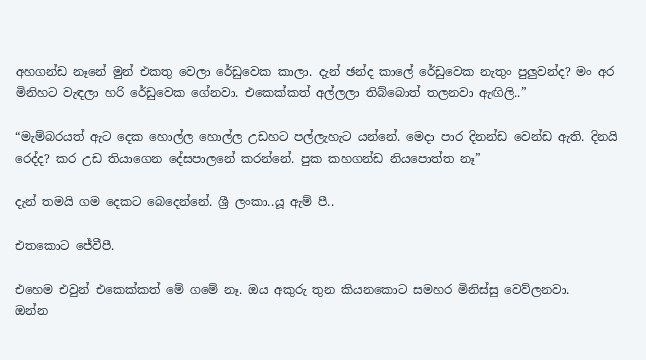අහගන්ඩ නෑනේ මුන් එකතු වෙලා රේඩුවෙක කාලා. දැන් ඡන්ද කාලේ රේඩුවෙක නැතුං පුලුවන්ද? මං අර මිනිහට වැඳලා හරි රේඩුවෙක ගේනවා. එකෙක්කත් අල්ලලා තිබ්බොත් තලනවා ඇඟිලි..”

“මැම්බරයත් ඇට දෙක හොල්ල හොල්ල උඩහට පල්ලැහැට යන්නේ. මෙදා පාර දිනන්ඩ වෙන්ඩ ඇති. දිනයි රෙද්ද? කර උඩ තියාගෙන දේසපාලනේ කරන්නේ. පුක කහගන්ඩ නියපොත්ත නෑ”

දැන් තමයි ගම දෙකට බෙදෙන්නේ. ශ්‍රී ලංකා..යූ ඇම් පී..

එතකොට ජේවීපී.

එහෙම එවුන් එකෙක්කත් මේ ගමේ නෑ. ඔය අකුරු තුන කියනකොට සමහර මිනිස්සු වෙව්ලනවා.
ඔන්න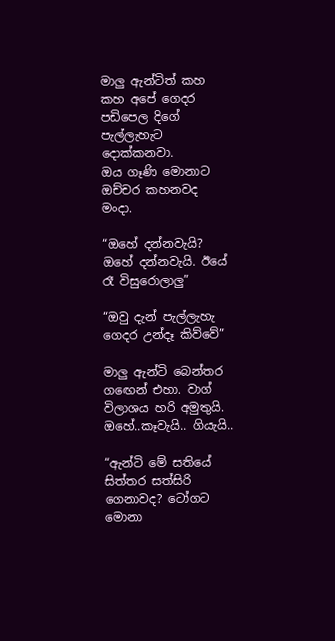මාලු ඇන්ටිත් කහ කහ අපේ ගෙදර පඩිපෙල දිගේ පැල්ලැහැට දොක්කනවා.
ඔය ගෑණි මොනාට ඔච්චර කහනවද මංදා.

“ඔහේ දන්නවැයි? ඔහේ දන්නවැයි. ඊයේ රෑ විසුරොලාලු”

“ඔවු දැන් පැල්ලැහැ ගෙදර උන්දෑ කිව්වේ”

මාලු ඇන්ටි බෙන්තර ගඟෙන් එහා. වාග් විලාශය හරි අමුතුයි. ඔහේ..කෑවැයි.. ගියැයි..

“ඇන්ටි මේ සතියේ සිත්තර සත්සිරි ගෙනාවද? ටෝගට මොනා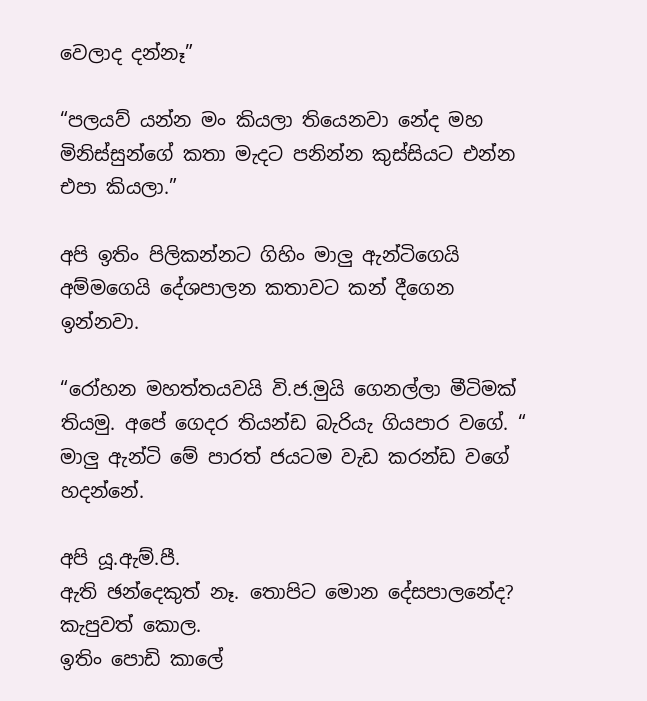වෙලාද දන්නෑ”

“පලයව් යන්න මං කියලා තියෙනවා නේද මහ මිනිස්සුන්ගේ කතා මැදට පනින්න කුස්සියට එන්න එපා කියලා.”

අපි ඉතිං පිලිකන්නට ගිහිං මාලු ඇන්ටිගෙයි අම්මගෙයි දේශපාලන කතාවට කන් දීගෙන ඉන්නවා.

“රෝහන මහත්තයවයි වි.ජ.මුයි ගෙනල්ලා මීටිමක් තියමු. අපේ ගෙදර තියන්ඩ බැරියැ ගියපාර වගේ. “ මාලු ඇන්ටි මේ පාරත් ජයටම වැඩ කරන්ඩ වගේ හදන්නේ.

අපි යූ.ඇම්.පී.
ඇති ඡන්දෙකුත් නෑ. තොපිට මොන දේසපාලනේද?
කැපුවත් කොල.
ඉතිං පොඩි කාලේ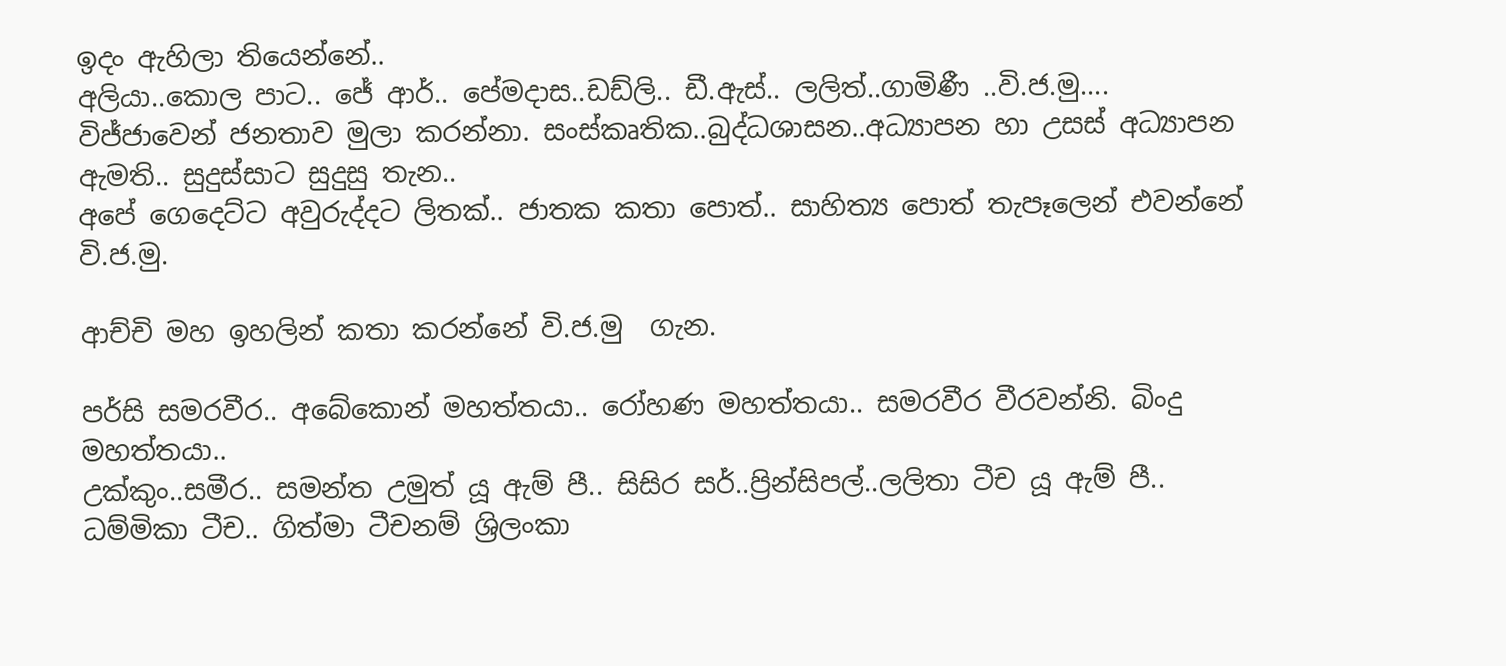ඉදං ඇහිලා තියෙන්නේ..
අලියා..කොල පාට.. ජේ ආර්.. පේමදාස..ඩඩ්ලි.. ඩී.ඇස්.. ලලිත්..ගාමිණී ..වි.ජ.මු....
විජ්ජාවෙන් ජනතාව මුලා කරන්නා. සංස්කෘතික..බුද්ධශාසන..අධ්‍යාපන හා උසස් අධ්‍යාපන ඇමති.. සුදුස්සාට සුදුසු තැන..
අපේ ගෙදෙට්ට අවුරුද්දට ලිතක්.. ජාතක කතා පොත්.. සාහිත්‍ය පොත් තැපෑලෙන් එවන්නේ වි.ජ.මු.

ආච්චි මහ ඉහලින් කතා කරන්නේ වි.ජ.මු  ගැන.

පර්සි සමරවීර.. අබේකොන් මහත්තයා.. රෝහණ මහත්තයා.. සමරවීර වීරවන්නි. බිංදු මහත්තයා..
උක්කුං..සමීර.. සමන්ත උමුත් යූ ඇම් පී.. සිසිර සර්..ප්‍රින්සිපල්..ලලිතා ටීච යූ ඇම් පී..
ධම්මිකා ටීච.. ගිත්මා ටීචනම් ශ්‍රිලංකා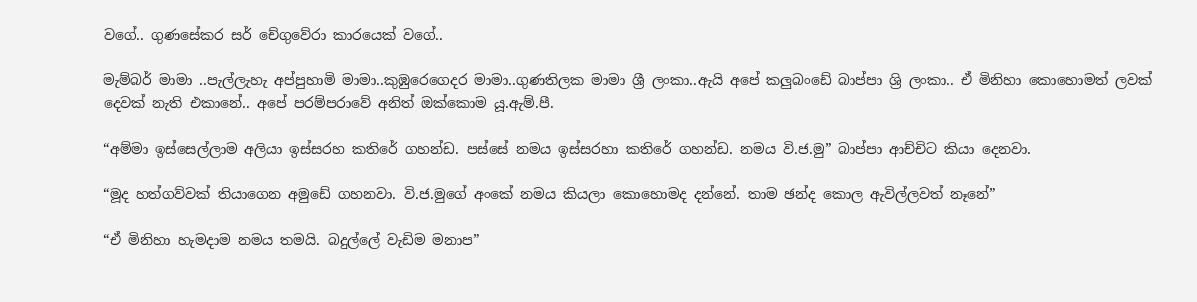වගේ.. ගුණසේකර සර් චේගුවේරා කාරයෙක් වගේ..

මැම්බර් මාමා ..පැල්ලැහැ අප්පුහාමි මාමා..කුඹුරෙගෙදර මාමා..ගුණතිලක මාමා ශ්‍රී ලංකා..ඇයි අපේ කලුබංඩේ බාප්පා ශ්‍රි ලංකා.. ඒ මිනිහා කොහොමත් ලවක් දෙවක් නැති එකානේ.. අපේ පරම්පරාවේ අනිත් ඔක්කොම යූ.ඇම්.පී.

“අම්මා ඉස්සෙල්ලාම අලියා ඉස්සරහ කතිරේ ගහන්ඩ. පස්සේ නමය ඉස්සරහා කතිරේ ගහන්ඩ. නමය වි.ජ.මු” බාප්පා ආච්චිට කියා දෙනවා.

“මූද හත්ගව්වක් තියාගෙන අමුඩේ ගහනවා. වි.ජ.මුගේ අංකේ නමය කියලා කොහොමද දන්නේ. තාම ඡන්ද කොල ඇවිල්ලවත් නෑනේ”

“ඒ මිනිහා හැමදාම නමය තමයි. බදුල්ලේ වැඩිම මනාප”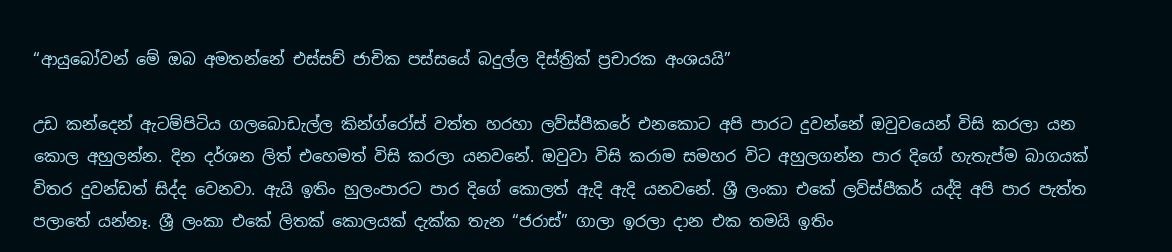“ආයුබෝවන් මේ ඔබ අමතන්නේ එස්සච් ජාචික පස්සයේ බදුල්ල දිස්ත්‍රික් ප්‍රචාරක අංශයයි”

උඩ කන්දෙන් ඇටම්පිටිය ගලබොඩැල්ල කින්ග්රෝස් වත්ත හරහා ලව්ස්පීකරේ එනකොට අපි පාරට දුවන්නේ ඔවුවයෙන් විසි කරලා යන කොල අහුලන්න. දින දර්ශන ලිත් එහෙමත් විසි කරලා යනවනේ. ඔවුවා විසි කරාම සමහර විට අහුලගන්න පාර දිගේ හැතැප්ම බාගයක් විතර දුවන්ඩත් සිද්ද වෙනවා. ඇයි ඉතිං හුලංපාරට පාර දිගේ කොලත් ඇදි ඇදි යනවනේ. ශ්‍රී ලංකා එකේ ලව්ස්පීකර් යද්දි අපි පාර පැත්ත පලාතේ යන්නෑ. ශ්‍රී ලංකා එකේ ලිතක් කොලයක් දැක්ක තැන “ජරාස්” ගාලා ඉරලා දාන එක තමයි ඉතිං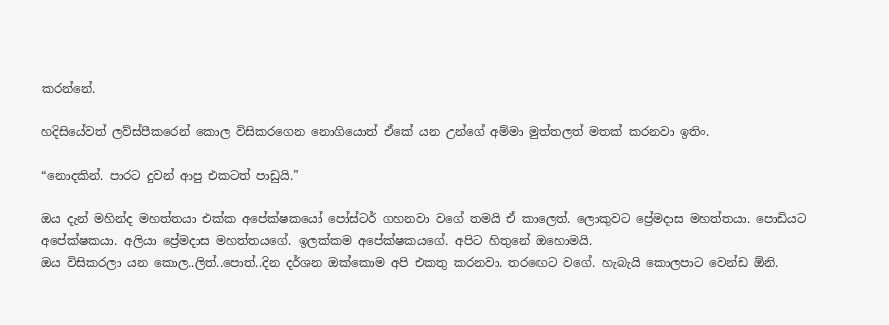කරන්නේ.

හදිසියේවත් ලව්ස්පීකරෙන් කොල විසිකරගෙන නොගියොත් ඒකේ යන උන්ගේ අම්මා මුත්තලත් මතක් කරනවා ඉතිං.

“නොදකින්. පාරට දුවන් ආපු එකටත් පාඩුයි.”

ඔය දැන් මහින්ද මහත්තයා එක්ක අපේක්ෂකයෝ පෝස්ටර් ගහනවා වගේ තමයි ඒ කාලෙත්. ලොකුවට ප්‍රේමදාස මහත්තයා. පොඩියට අපේක්ෂකයා. අලියා ප්‍රේමදාස මහත්තයගේ. ඉලක්කම අපේක්ෂකයගේ. අපිට හිතුනේ ඔහොමයි.
ඔය විසිකරලා යන කොල..ලිත්..පොත්..දින දර්ශන ඔක්කොම අපි එකතු කරනවා. තරඟෙට වගේ. හැබැයි කොලපාට වෙන්ඩ ඕනි.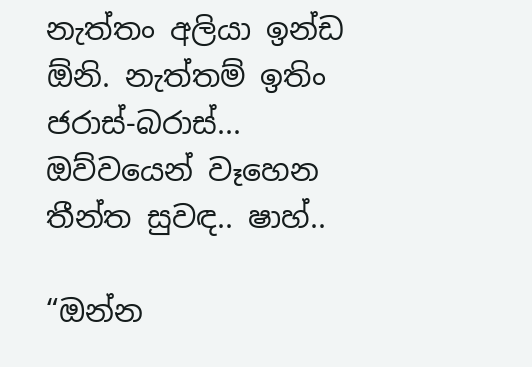නැත්තං අලියා ඉන්ඩ ඕනි. නැත්තම් ඉතිං ජරාස්-බරාස්... ඔව්වයෙන් වෑහෙන තීන්ත සුවඳ.. ෂාහ්..

“ඔන්න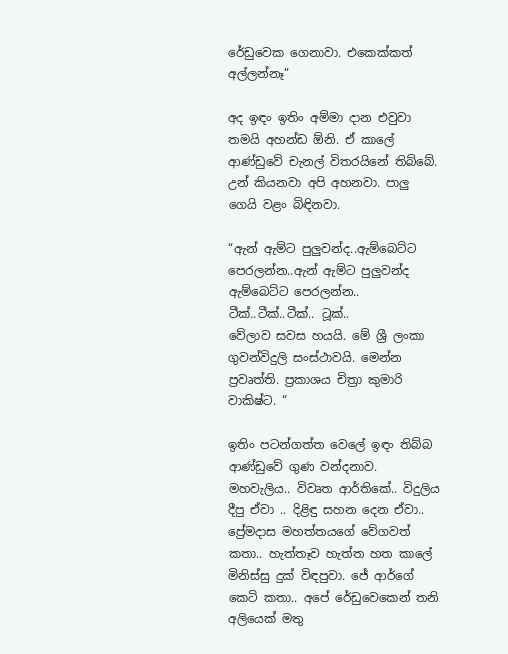රේඩුවෙක ගෙනාවා. එකෙක්කත් අල්ලන්නෑ”

අද ඉඳං ඉතිං අම්මා දාන එවුවා තමයි අහන්ඩ ඕනි. ඒ කාලේ ආණ්ඩුවේ චැනල් විතරයිනේ තිබ්බේ. උන් කියනවා අපි අහනවා. පාලු ගෙයි වළං බිඳිනවා.

“ඇන් ඇම්ට පුලුවන්ද..ඇම්බෙට්ට පෙරලන්න..ඇන් ඇම්ට පුලුවන්ද ඇම්බෙට්ට පෙරලන්න.. ටීක්..ටීක්..ටීක්.. ටූක්..
වේලාව සවස හයයි. මේ ශ්‍රී ලංකා ගුවන්විදුලි සංස්ථාවයි. මෙන්න ප්‍රවෘත්ති. ප්‍රකාශය චිත්‍රා කුමාරි වාකිෂ්ට. “

ඉතිං පටන්ගත්ත වෙලේ ඉඳං තිබ්බ ආණ්ඩුවේ ගුණ වන්දනාව. මහවැලිය.. විවෘත ආර්තිකේ.. විදුලිය දීපු ඒවා .. දිළිඳු සහන දෙන ඒවා.. ප්‍රේමදාස මහත්තයගේ වේගවත් කතා.. හැත්තෑව හැත්ත හත කාලේ මිනිස්සු දුක් විඳපුවා. ජේ ආර්ගේ කෙටි කතා.. අපේ රේඩුවෙකෙන් තනි අලියෙක් මතු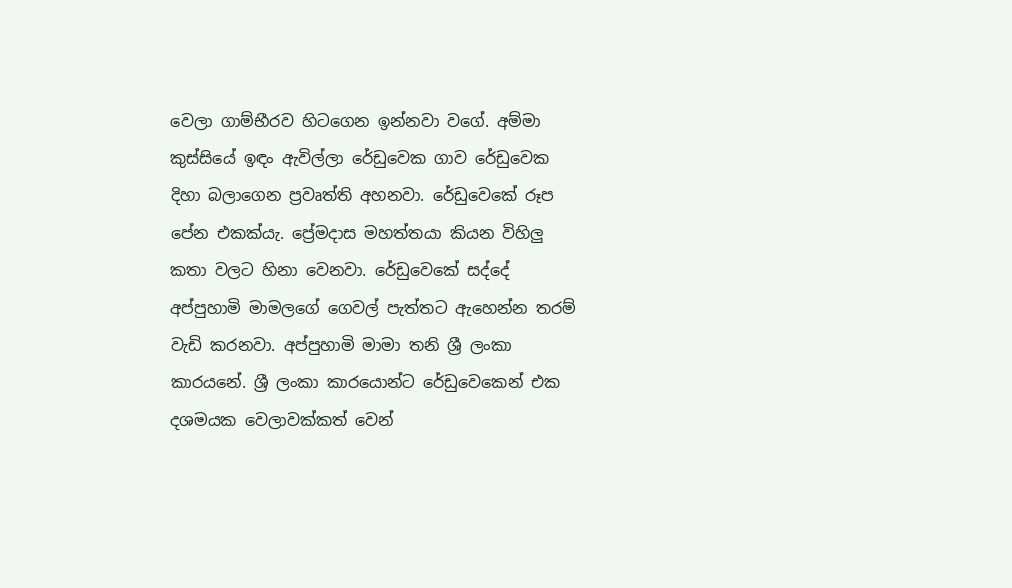වෙලා ගාම්භීරව හිටගෙන ඉන්නවා වගේ. අම්මා කුස්සියේ ඉඳං ඇවිල්ලා රේඩුවෙක ගාව රේඩුවෙක දිහා බලාගෙන ප්‍රවෘත්ති අහනවා. රේඩුවෙකේ රූප පේන එකක්යැ. ප්‍රේමදාස මහත්තයා කියන විහිලු කතා වලට හිනා වෙනවා. රේඩුවෙකේ සද්දේ අප්පුහාමි මාමලගේ ගෙවල් පැත්තට ඇහෙන්න තරම් වැඩි කරනවා. අප්පුහාමි මාමා තනි ශ්‍රී ලංකා කාරයනේ. ශ්‍රී ලංකා කාරයොන්ට රේඩුවෙකෙන් එක දශමයක වෙලාවක්කත් වෙන්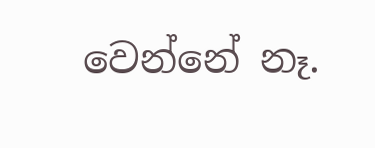වෙන්නේ නෑ.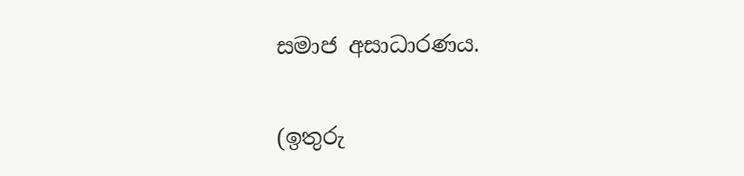සමාජ අසාධාරණය.

(ඉතුරු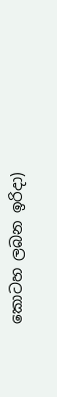කොටහ ලබන ඉරිදා)